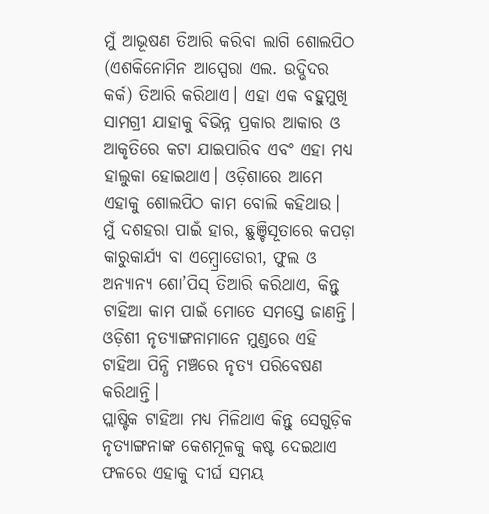ମୁଁ ଆଭୂଷଣ ତିଆରି କରିବା ଲାଗି ଶୋଲପିଠ (ଏଶକିନୋମିନ ଆସ୍ପେରା ଏଲ. ଉଦ୍ଭିଦର କର୍କ) ତିଆରି କରିଥାଏ। ଏହା ଏକ ବହୁମୁଖି ସାମଗ୍ରୀ ଯାହାକୁ ବିଭିନ୍ନ ପ୍ରକାର ଆକାର ଓ ଆକୃତିରେ କଟା ଯାଇପାରିବ ଏବଂ ଏହା ମଧ୍ୟ ହାଲୁକା ହୋଇଥାଏ। ଓଡ଼ିଶାରେ ଆମେ ଏହାକୁ ଶୋଲପିଠ କାମ ବୋଲି କହିଥାଉ।
ମୁଁ ଦଶହରା ପାଇଁ ହାର, ଛୁଞ୍ଚିସୂତାରେ କପଡ଼ା କାରୁକାର୍ଯ୍ୟ ବା ଏମ୍ବ୍ରୋଡୋରୀ, ଫୁଲ ଓ ଅନ୍ୟାନ୍ୟ ଶୋ’ପିସ୍ ତିଆରି କରିଥାଏ, କିନ୍ତୁ ଟାହିଆ କାମ ପାଇଁ ମୋତେ ସମସ୍ତେ ଜାଣନ୍ତି। ଓଡ଼ିଶୀ ନୃତ୍ୟାଙ୍ଗନାମାନେ ମୁଣ୍ଡରେ ଏହି ଟାହିଆ ପିନ୍ଧି ମଞ୍ଚରେ ନୃତ୍ୟ ପରିବେଷଣ କରିଥାନ୍ତି।
ପ୍ଲାଷ୍ଟିକ ଟାହିଆ ମଧ୍ୟ ମିଳିଥାଏ କିନ୍ତୁ ସେଗୁଡ଼ିକ ନୃତ୍ୟାଙ୍ଗନାଙ୍କ କେଶମୂଳକୁ କଷ୍ଟ ଦେଇଥାଏ ଫଳରେ ଏହାକୁ ଦୀର୍ଘ ସମୟ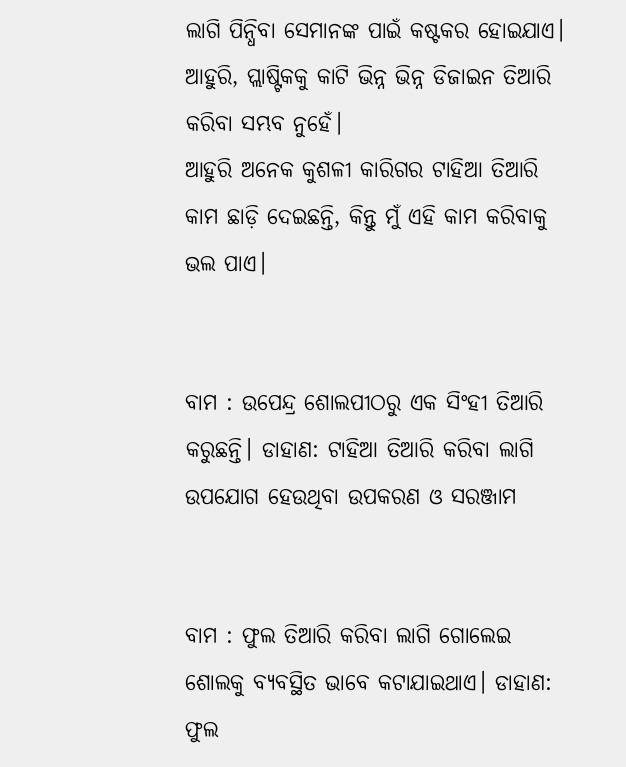ଲାଗି ପିନ୍ଧିବା ସେମାନଙ୍କ ପାଇଁ କଷ୍ଟକର ହୋଇଯାଏ। ଆହୁରି, ପ୍ଲାଷ୍ଟିକକୁ କାଟି ଭିନ୍ନ ଭିନ୍ନ ଡିଜାଇନ ତିଆରି କରିବା ସମ୍ଭବ ନୁହେଁ।
ଆହୁରି ଅନେକ କୁଶଳୀ କାରିଗର ଟାହିଆ ତିଆରି କାମ ଛାଡ଼ି ଦେଇଛନ୍ତି, କିନ୍ତୁ ମୁଁ ଏହି କାମ କରିବାକୁ ଭଲ ପାଏ।


ବାମ : ଉପେନ୍ଦ୍ର ଶୋଲପୀଠରୁ ଏକ ସିଂହୀ ତିଆରି କରୁଛନ୍ତି। ଡାହାଣ: ଟାହିଆ ତିଆରି କରିବା ଲାଗି ଉପଯୋଗ ହେଉଥିବା ଉପକରଣ ଓ ସରଞ୍ଜାମ


ବାମ : ଫୁଲ ତିଆରି କରିବା ଲାଗି ଗୋଲେଇ ଶୋଲକୁ ବ୍ୟବସ୍ଥିତ ଭାବେ କଟାଯାଇଥାଏ। ଡାହାଣ: ଫୁଲ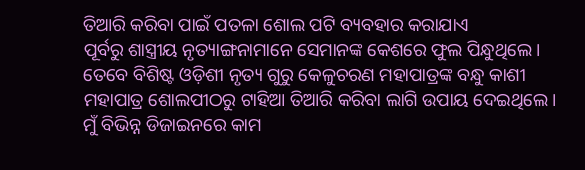ତିଆରି କରିବା ପାଇଁ ପତଳା ଶୋଲ ପଟି ବ୍ୟବହାର କରାଯାଏ
ପୂର୍ବରୁ ଶାସ୍ତ୍ରୀୟ ନୃତ୍ୟାଙ୍ଗନାମାନେ ସେମାନଙ୍କ କେଶରେ ଫୁଲ ପିନ୍ଧୁଥିଲେ। ତେବେ ବିଶିଷ୍ଟ ଓଡ଼ିଶୀ ନୃତ୍ୟ ଗୁରୁ କେଳୁଚରଣ ମହାପାତ୍ରଙ୍କ ବନ୍ଧୁ କାଶୀ ମହାପାତ୍ର ଶୋଲପୀଠରୁ ଟାହିଆ ତିଆରି କରିବା ଲାଗି ଉପାୟ ଦେଇଥିଲେ। ମୁଁ ବିଭିନ୍ନ ଡିଜାଇନରେ କାମ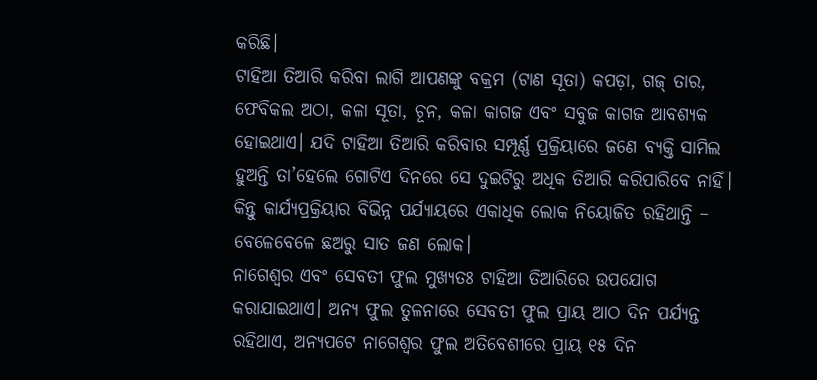କରିଛି।
ଟାହିଆ ତିଆରି କରିବା ଲାଗି ଆପଣଙ୍କୁ ବକ୍ରମ (ଟାଣ ସୂତା) କପଡ଼ା, ଗଜ୍ ତାର, ଫେବିକଲ ଅଠା, କଳା ସୂତା, ଚୂନ, କଳା କାଗଜ ଏବଂ ସବୁଜ କାଗଜ ଆବଶ୍ୟକ ହୋଇଥାଏ। ଯଦି ଟାହିଆ ତିଆରି କରିବାର ସମ୍ପୂର୍ଣ୍ଣ ପ୍ରକ୍ରିୟାରେ ଜଣେ ବ୍ୟକ୍ତି ସାମିଲ ହୁଅନ୍ତି ତା’ହେଲେ ଗୋଟିଏ ଦିନରେ ସେ ଦୁଇଟିରୁ ଅଧିକ ତିଆରି କରିପାରିବେ ନାହିଁ। କିନ୍ତୁ କାର୍ଯ୍ୟପ୍ରକ୍ରିୟାର ବିଭିନ୍ନ ପର୍ଯ୍ୟାୟରେ ଏକାଧିକ ଲୋକ ନିୟୋଜିତ ରହିଥାନ୍ତି – ବେଳେବେଳେ ଛଅରୁ ସାତ ଜଣ ଲୋକ।
ନାଗେଶ୍ୱର ଏବଂ ସେବତୀ ଫୁଲ ମୁଖ୍ୟତଃ ଟାହିଆ ତିଆରିରେ ଉପଯୋଗ କରାଯାଇଥାଏ। ଅନ୍ୟ ଫୁଲ ତୁଳନାରେ ସେବତୀ ଫୁଲ ପ୍ରାୟ ଆଠ ଦିନ ପର୍ଯ୍ୟନ୍ତ ରହିଥାଏ, ଅନ୍ୟପଟେ ନାଗେଶ୍ୱର ଫୁଲ ଅତିବେଶୀରେ ପ୍ରାୟ ୧୫ ଦିନ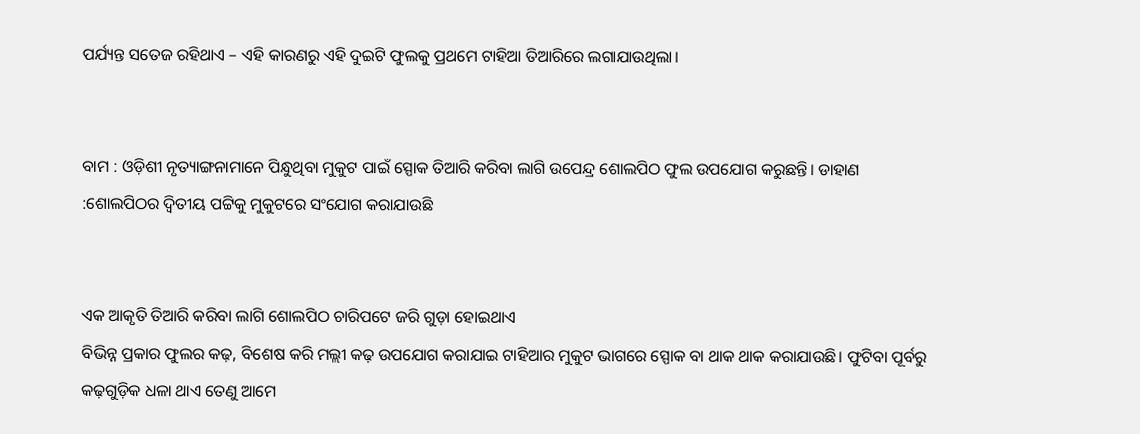ପର୍ଯ୍ୟନ୍ତ ସତେଜ ରହିଥାଏ – ଏହି କାରଣରୁ ଏହି ଦୁଇଟି ଫୁଲକୁ ପ୍ରଥମେ ଟାହିଆ ତିଆରିରେ ଲଗାଯାଉଥିଲା।


ବାମ : ଓଡ଼ିଶୀ ନୃତ୍ୟାଙ୍ଗନାମାନେ ପିନ୍ଧୁଥିବା ମୁକୁଟ ପାଇଁ ସ୍ପୋକ ତିଆରି କରିବା ଲାଗି ଉପେନ୍ଦ୍ର ଶୋଲପିଠ ଫୁଲ ଉପଯୋଗ କରୁଛନ୍ତି। ଡାହାଣ :ଶୋଲପିଠର ଦ୍ୱିତୀୟ ପଟ୍ଟିକୁ ମୁକୁଟରେ ସଂଯୋଗ କରାଯାଉଛି


ଏକ ଆକୃତି ତିଆରି କରିବା ଲାଗି ଶୋଲପିଠ ଚାରିପଟେ ଜରି ଗୁଡ଼ା ହୋଇଥାଏ
ବିଭିନ୍ନ ପ୍ରକାର ଫୁଲର କଢ଼, ବିଶେଷ କରି ମଲ୍ଲୀ କଢ଼ ଉପଯୋଗ କରାଯାଇ ଟାହିଆର ମୁକୁଟ ଭାଗରେ ସ୍ପୋକ ବା ଥାକ ଥାକ କରାଯାଉଛି। ଫୁଟିବା ପୂର୍ବରୁ କଢ଼ଗୁଡ଼ିକ ଧଳା ଥାଏ ତେଣୁ ଆମେ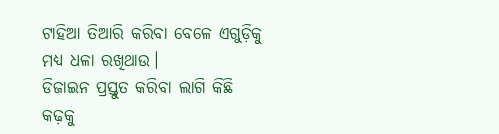ଟାହିଆ ତିଆରି କରିବା ବେଳେ ଏଗୁଡ଼ିକୁ ମଧ୍ୟ ଧଳା ରଖିଥାଉ।
ଡିଜାଇନ ପ୍ରସ୍ତୁତ କରିବା ଲାଗି କିଛି କଢ଼କୁ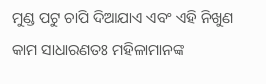ମୁଣ୍ଡ ପଟୁ ଚାପି ଦିଆଯାଏ ଏବଂ ଏହି ନିଖୁଣ କାମ ସାଧାରଣତଃ ମହିଳାମାନଙ୍କ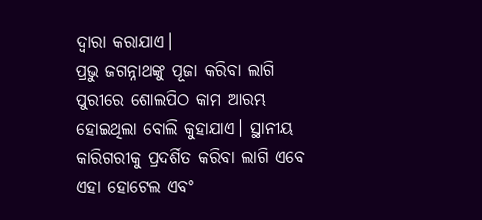ଦ୍ୱାରା କରାଯାଏ।
ପ୍ରଭୁ ଜଗନ୍ନାଥଙ୍କୁ ପୂଜା କରିବା ଲାଗି ପୁରୀରେ ଶୋଲପିଠ କାମ ଆରମ୍ଭ ହୋଇଥିଲା ବୋଲି କୁହାଯାଏ। ସ୍ଥାନୀୟ କାରିଗରୀକୁ ପ୍ରଦର୍ଶିତ କରିବା ଲାଗି ଏବେ ଏହା ହୋଟେଲ ଏବଂ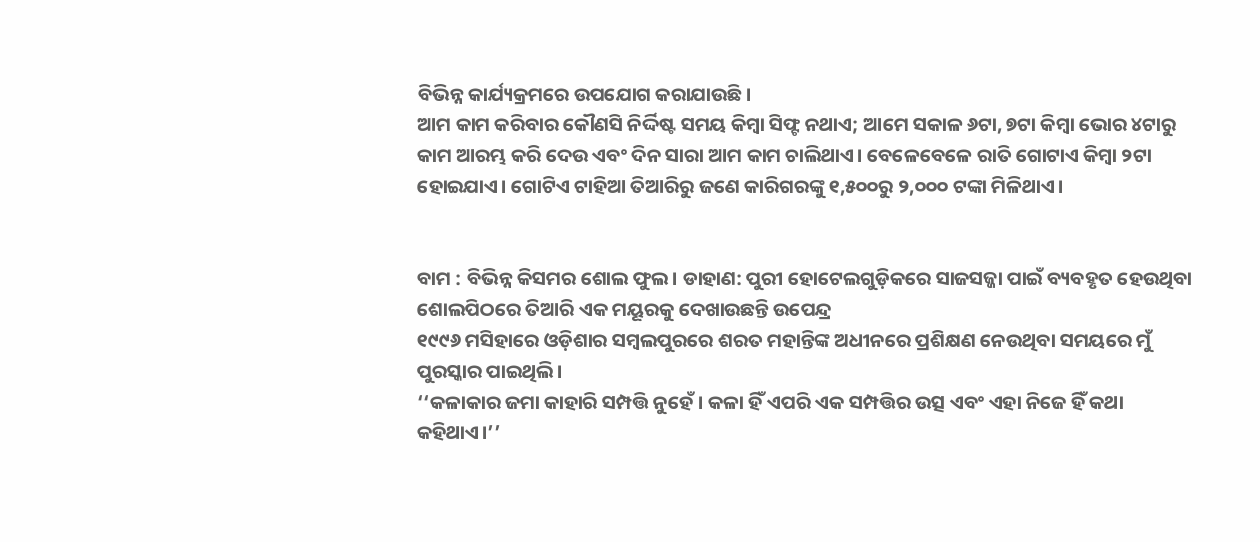ବିଭିନ୍ନ କାର୍ଯ୍ୟକ୍ରମରେ ଉପଯୋଗ କରାଯାଉଛି।
ଆମ କାମ କରିବାର କୌଣସି ନିର୍ଦ୍ଦିଷ୍ଟ ସମୟ କିମ୍ବା ସିଫ୍ଟ ନଥାଏ; ଆମେ ସକାଳ ୬ଟା, ୭ଟା କିମ୍ବା ଭୋର ୪ଟାରୁ କାମ ଆରମ୍ଭ କରି ଦେଉ ଏବଂ ଦିନ ସାରା ଆମ କାମ ଚାଲିଥାଏ। ବେଳେବେଳେ ରାତି ଗୋଟାଏ କିମ୍ବା ୨ଟା ହୋଇଯାଏ। ଗୋଟିଏ ଟାହିଆ ତିଆରିରୁ ଜଣେ କାରିଗରଙ୍କୁ ୧,୫୦୦ରୁ ୨,୦୦୦ ଟଙ୍କା ମିଳିଥାଏ।


ବାମ : ବିଭିନ୍ନ କିସମର ଶୋଲ ଫୁଲ। ଡାହାଣ: ପୁରୀ ହୋଟେଲଗୁଡ଼ିକରେ ସାଜସଜ୍ଜା ପାଇଁ ବ୍ୟବହୃତ ହେଉଥିବା ଶୋଲପିଠରେ ତିଆରି ଏକ ମୟୂରକୁ ଦେଖାଉଛନ୍ତି ଉପେନ୍ଦ୍ର
୧୯୯୬ ମସିହାରେ ଓଡ଼ିଶାର ସମ୍ବଲପୁରରେ ଶରତ ମହାନ୍ତିଙ୍କ ଅଧୀନରେ ପ୍ରଶିକ୍ଷଣ ନେଉଥିବା ସମୟରେ ମୁଁ ପୁରସ୍କାର ପାଇଥିଲି।
‘‘କଳାକାର ଜମା କାହାରି ସମ୍ପତ୍ତି ନୁହେଁ। କଳା ହିଁ ଏପରି ଏକ ସମ୍ପତ୍ତିର ଉତ୍ସ ଏବଂ ଏହା ନିଜେ ହିଁ କଥା କହିଥାଏ।’’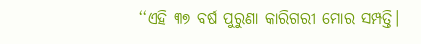‘‘ଏହି ୩୭ ବର୍ଷ ପୁରୁଣା କାରିଗରୀ ମୋର ସମ୍ପତ୍ତି।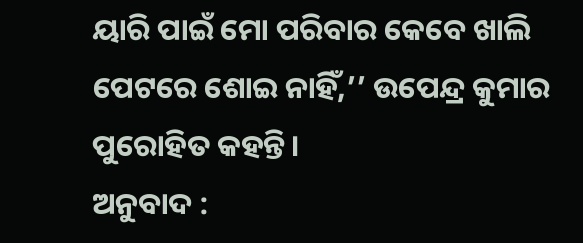ୟାରି ପାଇଁ ମୋ ପରିବାର କେବେ ଖାଲି ପେଟରେ ଶୋଇ ନାହିଁ,’’ ଉପେନ୍ଦ୍ର କୁମାର ପୁରୋହିତ କହନ୍ତି।
ଅନୁବାଦ :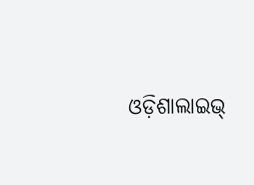ଓଡ଼ିଶାଲାଇଭ୍